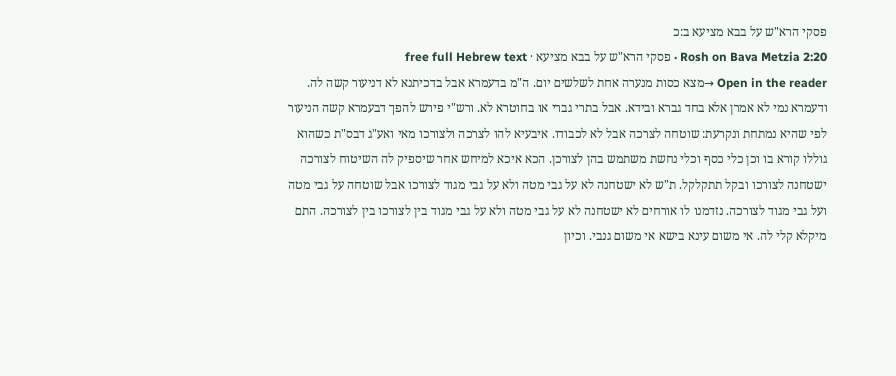פסקי הרא"ש על בבא מציעא ב:כ
Rosh on Bava Metzia 2:20 · פסקי הרא"ש על בבא מציעא · free full Hebrew text
Open in the reader →מצא כסות מנערה אחת לשלשים יום. ה"מ בדעמרא אבל בדכיתנא לא דניעור קשה לה. ודעמרא נמי לא אמרן אלא בחד גברא ובידא. אבל בתרי גברי או בחוטרא לא. ורש"י פירש להפך דבעמרא קשה הניעור לפי שהיא נמתחת ונקרעת: שוטחה לצרכה אבל לא לכבודו. איבעיא להו לצרכה ולצורכו מאי ואע"ג דבס"ת כשהוא גוללו קורא בו וכן כלי כסף וכלי נחשת משתמש בהן לצורכן. הכא איכא למיחש אחר שיספיק לה השיטוח לצורכה ישטחנה לצורכו ובקל תתקלקל. ת"ש לא ישטחנה לא על גבי מטה ולא על גבי מגוד לצורכו אבל שוטחה על גבי מטה ועל גבי מגוד לצורכה. נזדמנו לו אורחים לא ישטחנה לא על גבי מטה ולא על גבי מגוד בין לצורכו בין לצורכה. התם מיקלא קלי לה. אי משום עינא בישא אי משום גנבי. וכיון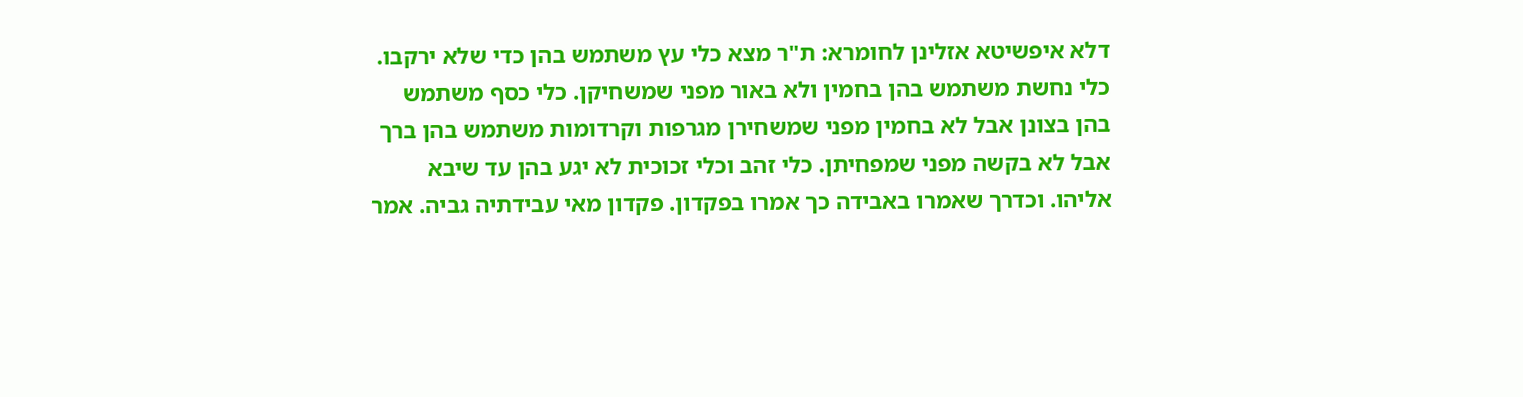דלא איפשיטא אזלינן לחומרא: ת"ר מצא כלי עץ משתמש בהן כדי שלא ירקבו. כלי נחשת משתמש בהן בחמין ולא באור מפני שמשחיקן. כלי כסף משתמש בהן בצונן אבל לא בחמין מפני שמשחירן מגרפות וקרדומות משתמש בהן ברך אבל לא בקשה מפני שמפחיתן. כלי זהב וכלי זכוכית לא יגע בהן עד שיבא אליהו. וכדרך שאמרו באבידה כך אמרו בפקדון. פקדון מאי עבידתיה גביה. אמר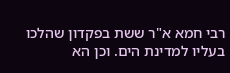רבי חמא א"ר ששת בפקדון שהלכו בעליו למדינת הים. וכן הא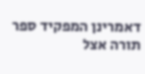דאמרינן המפקיד ספר תורה אצל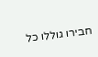חבירו גוללו כל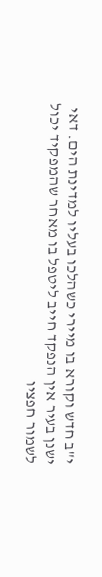י"ב חדש וקורא בו מיירי כשהלכו בעליו למדינת הים. דאי ישנן בעיר אין הנפקד חייב ליטפל בו מאחר שהמפקיד יכול לשמור חפציו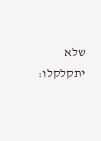שלא יתקלקלו: